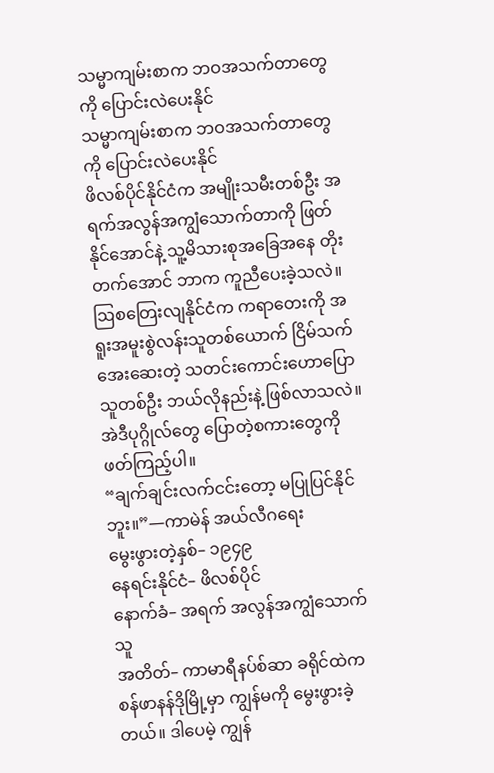သမ္မာကျမ်းစာက ဘဝအသက်တာတွေကို ပြောင်းလဲပေးနိုင်
သမ္မာကျမ်းစာက ဘဝအသက်တာတွေကို ပြောင်းလဲပေးနိုင်
ဖိလစ်ပိုင်နိုင်ငံက အမျိုးသမီးတစ်ဦး အရက်အလွန်အကျွံသောက်တာကို ဖြတ်နိုင်အောင်နဲ့ သူ့မိသားစုအခြေအနေ တိုးတက်အောင် ဘာက ကူညီပေးခဲ့သလဲ။ ဩစတြေးလျနိုင်ငံက ကရာတေးကို အရူးအမူးစွဲလန်းသူတစ်ယောက် ငြိမ်သက်အေးဆေးတဲ့ သတင်းကောင်းဟောပြောသူတစ်ဦး ဘယ်လိုနည်းနဲ့ ဖြစ်လာသလဲ။ အဲဒီပုဂ္ဂိုလ်တွေ ပြောတဲ့စကားတွေကို ဖတ်ကြည့်ပါ။
“ချက်ချင်းလက်ငင်းတော့ မပြုပြင်နိုင်ဘူး။”—ကာမဲန် အယ်လီဂရေး
မွေးဖွားတဲ့နှစ်– ၁၉၄၉
နေရင်းနိုင်ငံ– ဖိလစ်ပိုင်
နောက်ခံ– အရက် အလွန်အကျွံသောက်သူ
အတိတ်– ကာမာရီနပ်စ်ဆာ ခရိုင်ထဲက စန်ဖာနန်ဒိုမြို့မှာ ကျွန်မကို မွေးဖွားခဲ့တယ်။ ဒါပေမဲ့ ကျွန်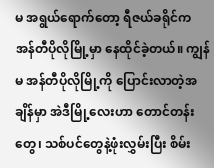မ အရွယ်ရောက်တော့ ရီဇယ်ခရိုင်က အန်တီပိုလိုမြို့မှာ နေထိုင်ခဲ့တယ်။ ကျွန်မ အန်တီပိုလိုမြို့ကို ပြောင်းလာတဲ့အချိန်မှာ အဲဒီမြို့လေးဟာ တောင်တန်းတွေ၊ သစ်ပင်တွေနဲ့ဖုံးလွှမ်းပြီး စိမ်း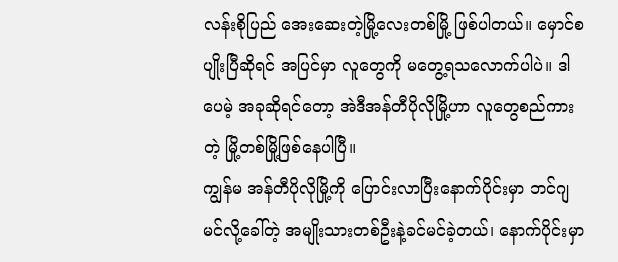လန်းစိုပြည် အေးဆေးတဲ့မြို့လေးတစ်မြို့ ဖြစ်ပါတယ်။ မှောင်စပျိုးပြီဆိုရင် အပြင်မှာ လူတွေကို မတွေ့ရသလောက်ပါပဲ။ ဒါပေမဲ့ အခုဆိုရင်တော့ အဲဒီအန်တီပိုလိုမြို့ဟာ လူတွေစည်ကားတဲ့ မြို့တစ်မြို့ဖြစ်နေပါပြီ။
ကျွန်မ အန်တီပိုလိုမြို့ကို ပြောင်းလာပြီးနောက်ပိုင်းမှာ ဘင်ဂျမင်လို့ခေါ်တဲ့ အမျိုးသားတစ်ဦးနဲ့ခင်မင်ခဲ့တယ်၊ နောက်ပိုင်းမှာ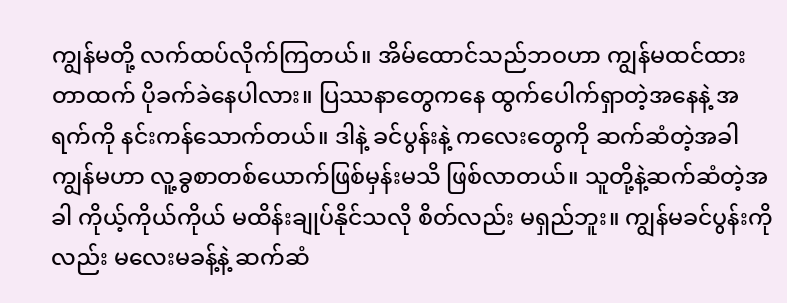ကျွန်မတို့ လက်ထပ်လိုက်ကြတယ်။ အိမ်ထောင်သည်ဘဝဟာ ကျွန်မထင်ထားတာထက် ပိုခက်ခဲနေပါလား။ ပြဿနာတွေကနေ ထွက်ပေါက်ရှာတဲ့အနေနဲ့ အရက်ကို နင်းကန်သောက်တယ်။ ဒါနဲ့ ခင်ပွန်းနဲ့ ကလေးတွေကို ဆက်ဆံတဲ့အခါ ကျွန်မဟာ လူ့ခွစာတစ်ယောက်ဖြစ်မှန်းမသိ ဖြစ်လာတယ်။ သူတို့နဲ့ဆက်ဆံတဲ့အခါ ကိုယ့်ကိုယ်ကိုယ် မထိန်းချုပ်နိုင်သလို စိတ်လည်း မရှည်ဘူး။ ကျွန်မခင်ပွန်းကိုလည်း မလေးမခန့်နဲ့ ဆက်ဆံ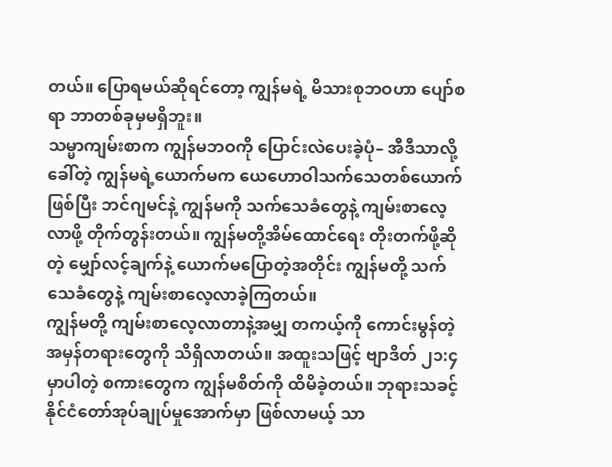တယ်။ ပြောရမယ်ဆိုရင်တော့ ကျွန်မရဲ့ မိသားစုဘဝဟာ ပျော်စရာ ဘာတစ်ခုမှမရှိဘူး။
သမ္မာကျမ်းစာက ကျွန်မဘဝကို ပြောင်းလဲပေးခဲ့ပုံ– အီဒီသာလို့ခေါ်တဲ့ ကျွန်မရဲ့ယောက်မက ယေဟောဝါသက်သေတစ်ယောက်ဖြစ်ပြီး ဘင်ဂျမင်နဲ့ ကျွန်မကို သက်သေခံတွေနဲ့ ကျမ်းစာလေ့လာဖို့ တိုက်တွန်းတယ်။ ကျွန်မတို့အိမ်ထောင်ရေး တိုးတက်ဖို့ဆိုတဲ့ မျှော်လင့်ချက်နဲ့ ယောက်မပြောတဲ့အတိုင်း ကျွန်မတို့ သက်သေခံတွေနဲ့ ကျမ်းစာလေ့လာခဲ့ကြတယ်။
ကျွန်မတို့ ကျမ်းစာလေ့လာတာနဲ့အမျှ တကယ့်ကို ကောင်းမွန်တဲ့ အမှန်တရားတွေကို သိရှိလာတယ်။ အထူးသဖြင့် ဗျာဒိတ် ၂၁:၄ မှာပါတဲ့ စကားတွေက ကျွန်မစိတ်ကို ထိမိခဲ့တယ်။ ဘုရားသခင့်နိုင်ငံတော်အုပ်ချုပ်မှုအောက်မှာ ဖြစ်လာမယ့် သာ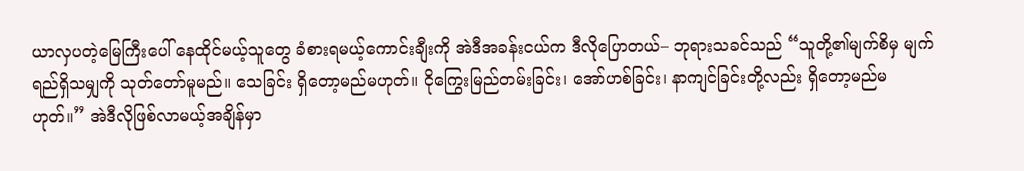ယာလှပတဲ့မြေကြီးပေါ် နေထိုင်မယ့်သူတွေ ခံစားရမယ့်ကောင်းချီးကို အဲဒီအခန်းငယ်က ဒီလိုပြောတယ်– ဘုရားသခင်သည် “သူတို့၏မျက်စိမှ မျက်ရည်ရှိသမျှကို သုတ်တော်မူမည်။ သေခြင်း ရှိတော့မည်မဟုတ်။ ငိုကြွေးမြည်တမ်းခြင်း၊ အော်ဟစ်ခြင်း၊ နာကျင်ခြင်းတို့လည်း ရှိတော့မည်မဟုတ်။” အဲဒီလိုဖြစ်လာမယ့်အချိန်မှာ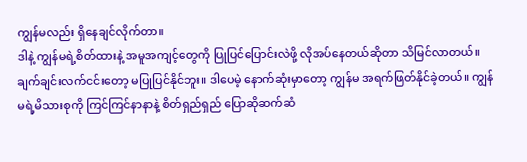ကျွန်မလည်း ရှိနေချင်လိုက်တာ။
ဒါနဲ့ ကျွန်မရဲ့စိတ်ထားနဲ့ အမူအကျင့်တွေကို ပြုပြင်ပြောင်းလဲဖို့ လိုအပ်နေတယ်ဆိုတာ သိမြင်လာတယ်။ ချက်ချင်းလက်ငင်းတော့ မပြုပြင်နိုင်ဘူး။ ဒါပေမဲ့ နောက်ဆုံးမှာတော့ ကျွန်မ အရက်ဖြတ်နိုင်ခဲ့တယ်။ ကျွန်မရဲ့မိသားစုကို ကြင်ကြင်နာနာနဲ့ စိတ်ရှည်ရှည် ပြောဆိုဆက်ဆံ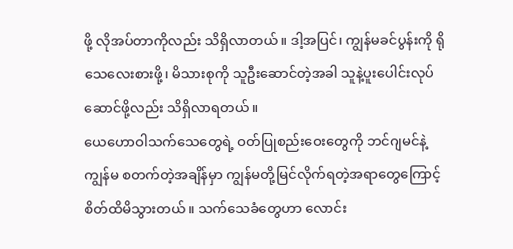ဖို့ လိုအပ်တာကိုလည်း သိရှိလာတယ်။ ဒါ့အပြင်၊ ကျွန်မခင်ပွန်းကို ရိုသေလေးစားဖို့၊ မိသားစုကို သူဦးဆောင်တဲ့အခါ သူနဲ့ပူးပေါင်းလုပ်ဆောင်ဖို့လည်း သိရှိလာရတယ်။
ယေဟောဝါသက်သေတွေရဲ့ ဝတ်ပြုစည်းဝေးတွေကို ဘင်ဂျမင်နဲ့ ကျွန်မ စတက်တဲ့အချိန်မှာ ကျွန်မတို့မြင်လိုက်ရတဲ့အရာတွေကြောင့် စိတ်ထိမိသွားတယ်။ သက်သေခံတွေဟာ လောင်း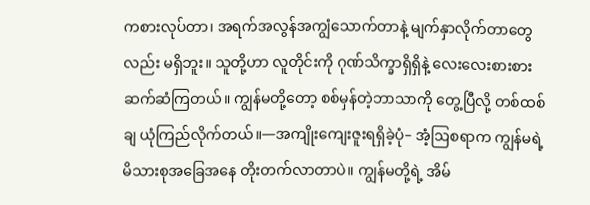ကစားလုပ်တာ၊ အရက်အလွန်အကျွံသောက်တာနဲ့ မျက်နှာလိုက်တာတွေလည်း မရှိဘူး။ သူတို့ဟာ လူတိုင်းကို ဂုဏ်သိက္ခာရှိရှိနဲ့ လေးလေးစားစား ဆက်ဆံကြတယ်။ ကျွန်မတို့တော့ စစ်မှန်တဲ့ဘာသာကို တွေ့ပြီလို့ တစ်ထစ်ချ ယုံကြည်လိုက်တယ်။—အကျိုးကျေးဇူးရရှိခဲ့ပုံ– အံ့ဩစရာက ကျွန်မရဲ့ မိသားစုအခြေအနေ တိုးတက်လာတာပဲ။ ကျွန်မတို့ရဲ့ အိမ်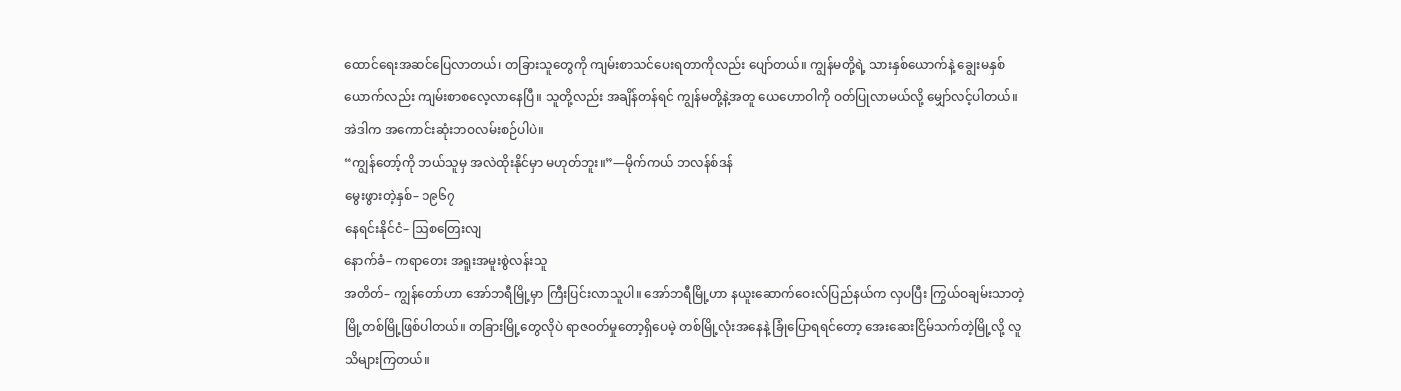ထောင်ရေးအဆင်ပြေလာတယ်၊ တခြားသူတွေကို ကျမ်းစာသင်ပေးရတာကိုလည်း ပျော်တယ်။ ကျွန်မတို့ရဲ့ သားနှစ်ယောက်နဲ့ ချွေးမနှစ်ယောက်လည်း ကျမ်းစာစလေ့လာနေပြီ။ သူတို့လည်း အချိန်တန်ရင် ကျွန်မတို့နဲ့အတူ ယေဟောဝါကို ဝတ်ပြုလာမယ်လို့ မျှော်လင့်ပါတယ်။ အဲဒါက အကောင်းဆုံးဘဝလမ်းစဉ်ပါပဲ။
“ကျွန်တော့်ကို ဘယ်သူမှ အလဲထိုးနိုင်မှာ မဟုတ်ဘူး။”—မိုက်ကယ် ဘလန်စ်ဒန်
မွေးဖွားတဲ့နှစ်– ၁၉၆၇
နေရင်းနိုင်ငံ– ဩစတြေးလျ
နောက်ခံ– ကရာတေး အရူးအမူးစွဲလန်းသူ
အတိတ်– ကျွန်တော်ဟာ အော်ဘရီမြို့မှာ ကြီးပြင်းလာသူပါ။ အော်ဘရီမြို့ဟာ နယူးဆောက်ဝေးလ်ပြည်နယ်က လှပပြီး ကြွယ်ဝချမ်းသာတဲ့ မြို့တစ်မြို့ဖြစ်ပါတယ်။ တခြားမြို့တွေလိုပဲ ရာဇဝတ်မှုတော့ရှိပေမဲ့ တစ်မြို့လုံးအနေနဲ့ ခြုံပြောရရင်တော့ အေးဆေးငြိမ်သက်တဲ့မြို့လို့ လူသိများကြတယ်။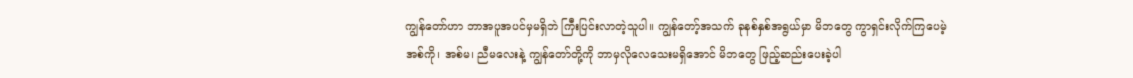ကျွန်တော်ဟာ ဘာအပူအပင်မှမရှိဘဲ ကြီးပြင်းလာတဲ့သူပါ။ ကျွန်တော့်အသက် ခုနစ်နှစ်အရွယ်မှာ မိဘတွေ ကွာရှင်းလိုက်ကြပေမဲ့ အစ်ကို၊ အစ်မ၊ ညီမလေးနဲ့ ကျွန်တော်တို့ကို ဘာမှလိုလေသေးမရှိအောင် မိဘတွေ ဖြည့်ဆည်းပေးခဲ့ပါ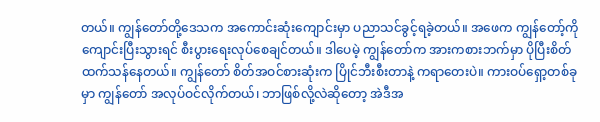တယ်။ ကျွန်တော်တို့ဒေသက အကောင်းဆုံးကျောင်းမှာ ပညာသင်ခွင့်ရခဲ့တယ်။ အဖေက ကျွန်တော့်ကို ကျောင်းပြီးသွားရင် စီးပွားရေးလုပ်စေချင်တယ်။ ဒါပေမဲ့ ကျွန်တော်က အားကစားဘက်မှာ ပိုပြီးစိတ်ထက်သန်နေတယ်။ ကျွန်တော် စိတ်အဝင်စားဆုံးက ပြိုင်ဘီးစီးတာနဲ့ ကရာတေးပဲ။ ကားဝပ်ရှော့တစ်ခုမှာ ကျွန်တော် အလုပ်ဝင်လိုက်တယ်၊ ဘာဖြစ်လို့လဲဆိုတော့ အဲဒီအ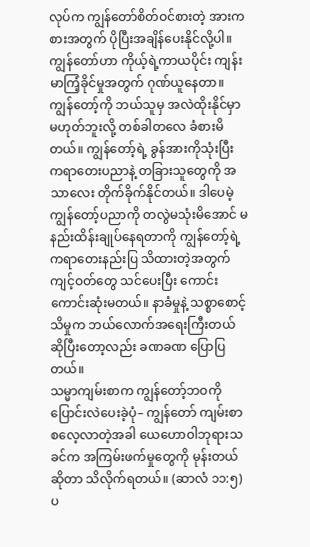လုပ်က ကျွန်တော်စိတ်ဝင်စားတဲ့ အားကစားအတွက် ပိုပြီးအချိန်ပေးနိုင်လို့ပါ။
ကျွန်တော်ဟာ ကိုယ့်ရဲ့ကာယပိုင်း ကျန်းမာကြံ့ခိုင်မှုအတွက် ဂုဏ်ယူနေတာ။ ကျွန်တော့်ကို ဘယ်သူမှ အလဲထိုးနိုင်မှာ မဟုတ်ဘူးလို့ တစ်ခါတလေ ခံစားမိတယ်။ ကျွန်တော့်ရဲ့ ခွန်အားကိုသုံးပြီး ကရာတေးပညာနဲ့ တခြားသူတွေကို အသာလေး တိုက်ခိုက်နိုင်တယ်။ ဒါပေမဲ့ ကျွန်တော့်ပညာကို တလွဲမသုံးမိအောင် မနည်းထိန်းချုပ်နေရတာကို ကျွန်တော့်ရဲ့ ကရာတေးနည်းပြ သိထားတဲ့အတွက် ကျင့်ဝတ်တွေ သင်ပေးပြီး ကောင်းကောင်းဆုံးမတယ်။ နာခံမှုနဲ့ သစ္စာစောင့်သိမှုက ဘယ်လောက်အရေးကြီးတယ် ဆိုပြီးတော့လည်း ခဏခဏ ပြောပြတယ်။
သမ္မာကျမ်းစာက ကျွန်တော့်ဘဝကို ပြောင်းလဲပေးခဲ့ပုံ– ကျွန်တော် ကျမ်းစာစလေ့လာတဲ့အခါ ယေဟောဝါဘုရားသခင်က အကြမ်းဖက်မှုတွေကို မုန်းတယ်ဆိုတာ သိလိုက်ရတယ်။ (ဆာလံ ၁၁:၅) ပ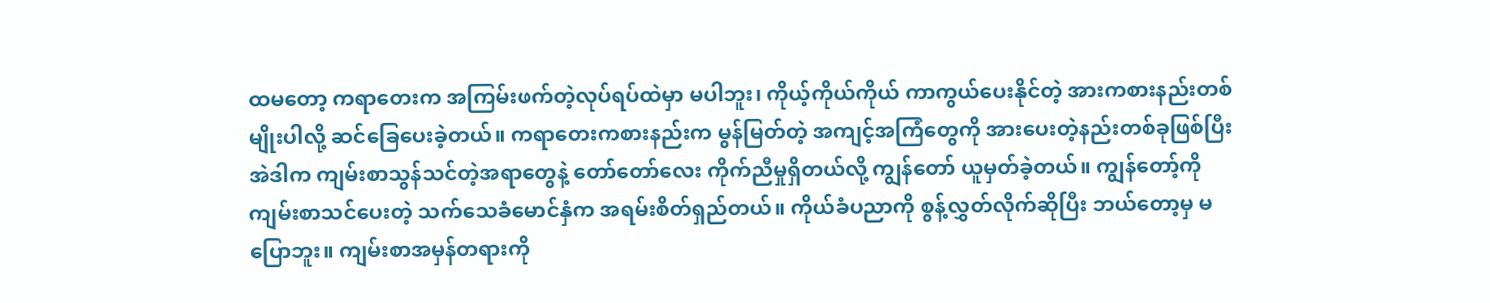ထမတော့ ကရာတေးက အကြမ်းဖက်တဲ့လုပ်ရပ်ထဲမှာ မပါဘူး၊ ကိုယ့်ကိုယ်ကိုယ် ကာကွယ်ပေးနိုင်တဲ့ အားကစားနည်းတစ်မျိုးပါလို့ ဆင်ခြေပေးခဲ့တယ်။ ကရာတေးကစားနည်းက မွန်မြတ်တဲ့ အကျင့်အကြံတွေကို အားပေးတဲ့နည်းတစ်ခုဖြစ်ပြီး အဲဒါက ကျမ်းစာသွန်သင်တဲ့အရာတွေနဲ့ တော်တော်လေး ကိုက်ညီမှုရှိတယ်လို့ ကျွန်တော် ယူမှတ်ခဲ့တယ်။ ကျွန်တော့်ကို ကျမ်းစာသင်ပေးတဲ့ သက်သေခံမောင်နှံက အရမ်းစိတ်ရှည်တယ်။ ကိုယ်ခံပညာကို စွန့်လွှတ်လိုက်ဆိုပြီး ဘယ်တော့မှ မပြောဘူး။ ကျမ်းစာအမှန်တရားကို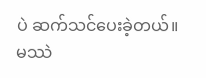ပဲ ဆက်သင်ပေးခဲ့တယ်။
မဿဲ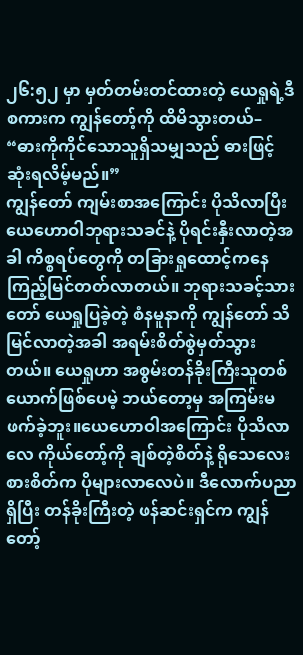၂၆:၅၂ မှာ မှတ်တမ်းတင်ထားတဲ့ ယေရှုရဲ့ဒီစကားက ကျွန်တော့်ကို ထိမိသွားတယ်– “ဓားကိုကိုင်သောသူရှိသမျှသည် ဓားဖြင့် ဆုံးရလိမ့်မည်။”
ကျွန်တော် ကျမ်းစာအကြောင်း ပိုသိလာပြီး ယေဟောဝါဘုရားသခင်နဲ့ ပိုရင်းနှီးလာတဲ့အခါ ကိစ္စရပ်တွေကို တခြားရှုထောင့်ကနေ ကြည့်မြင်တတ်လာတယ်။ ဘုရားသခင့်သားတော် ယေရှုပြခဲ့တဲ့ စံနမူနာကို ကျွန်တော် သိမြင်လာတဲ့အခါ အရမ်းစိတ်စွဲမှတ်သွားတယ်။ ယေရှုဟာ အစွမ်းတန်ခိုးကြီးသူတစ်ယောက်ဖြစ်ပေမဲ့ ဘယ်တော့မှ အကြမ်းမဖက်ခဲ့ဘူး။ယေဟောဝါအကြောင်း ပိုသိလာလေ ကိုယ်တော့်ကို ချစ်တဲ့စိတ်နဲ့ ရိုသေလေးစားစိတ်က ပိုများလာလေပဲ။ ဒီလောက်ပညာရှိပြီး တန်ခိုးကြီးတဲ့ ဖန်ဆင်းရှင်က ကျွန်တော့်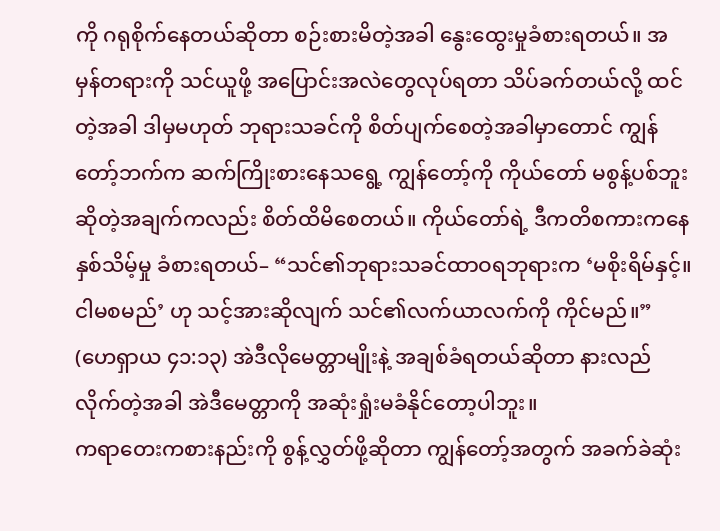ကို ဂရုစိုက်နေတယ်ဆိုတာ စဉ်းစားမိတဲ့အခါ နွေးထွေးမှုခံစားရတယ်။ အမှန်တရားကို သင်ယူဖို့ အပြောင်းအလဲတွေလုပ်ရတာ သိပ်ခက်တယ်လို့ ထင်တဲ့အခါ ဒါမှမဟုတ် ဘုရားသခင်ကို စိတ်ပျက်စေတဲ့အခါမှာတောင် ကျွန်တော့်ဘက်က ဆက်ကြိုးစားနေသရွေ့ ကျွန်တော့်ကို ကိုယ်တော် မစွန့်ပစ်ဘူးဆိုတဲ့အချက်ကလည်း စိတ်ထိမိစေတယ်။ ကိုယ်တော်ရဲ့ ဒီကတိစကားကနေ နှစ်သိမ့်မှု ခံစားရတယ်– “သင်၏ဘုရားသခင်ထာဝရဘုရားက ‘မစိုးရိမ်နှင့်။ ငါမစမည်’ ဟု သင့်အားဆိုလျက် သင်၏လက်ယာလက်ကို ကိုင်မည်။” (ဟေရှာယ ၄၁:၁၃) အဲဒီလိုမေတ္တာမျိုးနဲ့ အချစ်ခံရတယ်ဆိုတာ နားလည်လိုက်တဲ့အခါ အဲဒီမေတ္တာကို အဆုံးရှုံးမခံနိုင်တော့ပါဘူး။
ကရာတေးကစားနည်းကို စွန့်လွှတ်ဖို့ဆိုတာ ကျွန်တော့်အတွက် အခက်ခဲဆုံး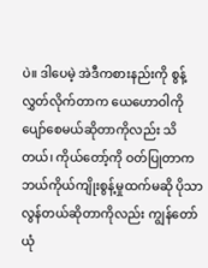ပဲ။ ဒါပေမဲ့ အဲဒီကစားနည်းကို စွန့်လွှတ်လိုက်တာက ယေဟောဝါကို ပျော်စေမယ်ဆိုတာကိုလည်း သိတယ်၊ ကိုယ်တော့်ကို ဝတ်ပြုတာက ဘယ်ကိုယ်ကျိုးစွန့်မှုထက်မဆို ပိုသာလွန်တယ်ဆိုတာကိုလည်း ကျွန်တော် ယုံ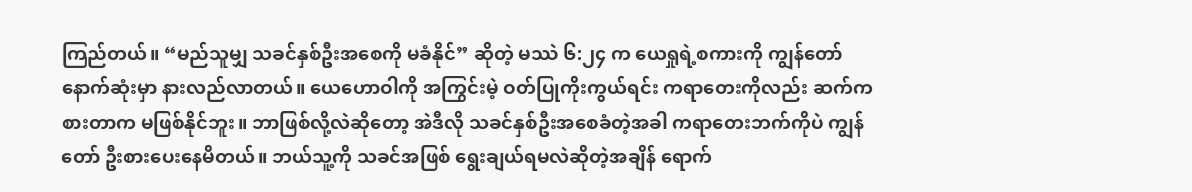ကြည်တယ်။ “မည်သူမျှ သခင်နှစ်ဦးအစေကို မခံနိုင်” ဆိုတဲ့ မဿဲ ၆:၂၄ က ယေရှုရဲ့စကားကို ကျွန်တော် နောက်ဆုံးမှာ နားလည်လာတယ်။ ယေဟောဝါကို အကြွင်းမဲ့ ဝတ်ပြုကိုးကွယ်ရင်း ကရာတေးကိုလည်း ဆက်ကစားတာက မဖြစ်နိုင်ဘူး။ ဘာဖြစ်လို့လဲဆိုတော့ အဲဒီလို သခင်နှစ်ဦးအစေခံတဲ့အခါ ကရာတေးဘက်ကိုပဲ ကျွန်တော် ဦးစားပေးနေမိတယ်။ ဘယ်သူ့ကို သခင်အဖြစ် ရွေးချယ်ရမလဲဆိုတဲ့အချိန် ရောက်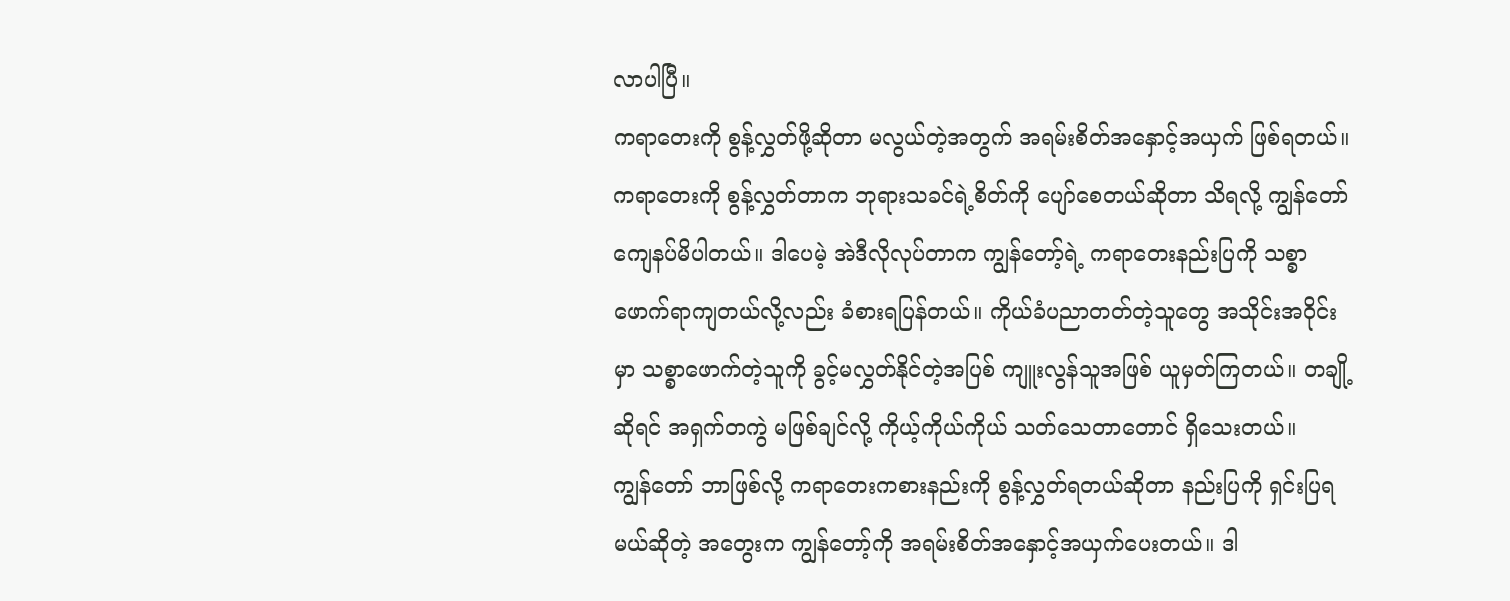လာပါပြီ။
ကရာတေးကို စွန့်လွှတ်ဖို့ဆိုတာ မလွယ်တဲ့အတွက် အရမ်းစိတ်အနှောင့်အယှက် ဖြစ်ရတယ်။ ကရာတေးကို စွန့်လွှတ်တာက ဘုရားသခင်ရဲ့စိတ်ကို ပျော်စေတယ်ဆိုတာ သိရလို့ ကျွန်တော် ကျေနပ်မိပါတယ်။ ဒါပေမဲ့ အဲဒီလိုလုပ်တာက ကျွန်တော့်ရဲ့ ကရာတေးနည်းပြကို သစ္စာဖောက်ရာကျတယ်လို့လည်း ခံစားရပြန်တယ်။ ကိုယ်ခံပညာတတ်တဲ့သူတွေ အသိုင်းအဝိုင်းမှာ သစ္စာဖောက်တဲ့သူကို ခွင့်မလွှတ်နိုင်တဲ့အပြစ် ကျူးလွန်သူအဖြစ် ယူမှတ်ကြတယ်။ တချို့ဆိုရင် အရှက်တကွဲ မဖြစ်ချင်လို့ ကိုယ့်ကိုယ်ကိုယ် သတ်သေတာတောင် ရှိသေးတယ်။
ကျွန်တော် ဘာဖြစ်လို့ ကရာတေးကစားနည်းကို စွန့်လွှတ်ရတယ်ဆိုတာ နည်းပြကို ရှင်းပြရမယ်ဆိုတဲ့ အတွေးက ကျွန်တော့်ကို အရမ်းစိတ်အနှောင့်အယှက်ပေးတယ်။ ဒါ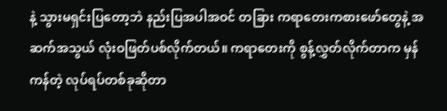နဲ့ သွားမရှင်းပြတော့ဘဲ နည်းပြအပါအဝင် တခြား ကရာတေးကစားဖော်တွေနဲ့ အဆက်အသွယ် လုံးဝဖြတ်ပစ်လိုက်တယ်။ ကရာတေးကို စွန့်လွှတ်လိုက်တာက မှန်ကန်တဲ့ လုပ်ရပ်တစ်ခုဆိုတာ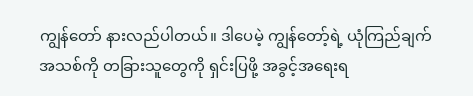ကျွန်တော် နားလည်ပါတယ်။ ဒါပေမဲ့ ကျွန်တော့်ရဲ့ ယုံကြည်ချက်အသစ်ကို တခြားသူတွေကို ရှင်းပြဖို့ အခွင့်အရေးရ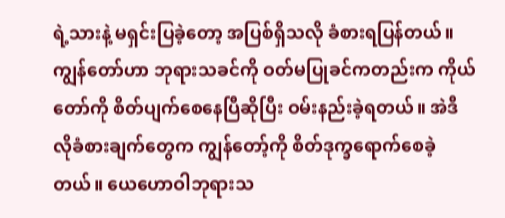ရဲ့သားနဲ့ မရှင်းပြခဲ့တော့ အပြစ်ရှိသလို ခံစားရပြန်တယ်။ ကျွန်တော်ဟာ ဘုရားသခင်ကို ဝတ်မပြုခင်ကတည်းက ကိုယ်တော်ကို စိတ်ပျက်စေနေပြီဆိုပြီး ဝမ်းနည်းခဲ့ရတယ်။ အဲဒီလိုခံစားချက်တွေက ကျွန်တော့်ကို စိတ်ဒုက္ခရောက်စေခဲ့တယ်။ ယေဟောဝါဘုရားသ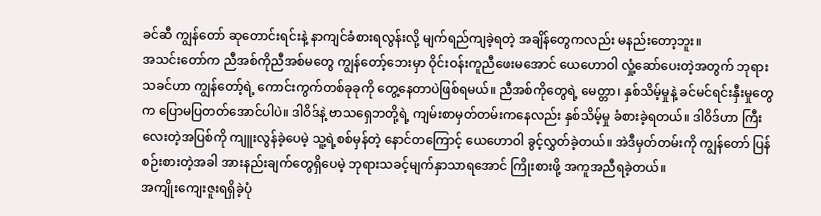ခင်ဆီ ကျွန်တော် ဆုတောင်းရင်းနဲ့ နာကျင်ခံစားရလွန်းလို့ မျက်ရည်ကျခဲ့ရတဲ့ အချိန်တွေကလည်း မနည်းတော့ဘူး။
အသင်းတော်က ညီအစ်ကိုညီအစ်မတွေ ကျွန်တော့်ဘေးမှာ ဝိုင်းဝန်းကူညီဖေးမအောင် ယေဟောဝါ လှုံ့ဆော်ပေးတဲ့အတွက် ဘုရားသခင်ဟာ ကျွန်တော့်ရဲ့ ကောင်းကွက်တစ်ခုခုကို တွေ့နေတာပဲဖြစ်ရမယ်။ ညီအစ်ကိုတွေရဲ့ မေတ္တာ၊ နှစ်သိမ့်မှုနဲ့ ခင်မင်ရင်းနှီးမှုတွေက ပြောမပြတတ်အောင်ပါပဲ။ ဒါဝိဒ်နဲ့ ဗာသရှေဘတို့ရဲ့ ကျမ်းစာမှတ်တမ်းကနေလည်း နှစ်သိမ့်မှု ခံစားခဲ့ရတယ်။ ဒါဝိဒ်ဟာ ကြီးလေးတဲ့အပြစ်ကို ကျူးလွန်ခဲ့ပေမဲ့ သူ့ရဲ့စစ်မှန်တဲ့ နောင်တကြောင့် ယေဟောဝါ ခွင့်လွှတ်ခဲ့တယ်။ အဲဒီမှတ်တမ်းကို ကျွန်တော် ပြန်စဉ်းစားတဲ့အခါ အားနည်းချက်တွေရှိပေမဲ့ ဘုရားသခင့်မျက်နှာသာရအောင် ကြိုးစားဖို့ အကူအညီရခဲ့တယ်။
အကျိုးကျေးဇူးရရှိခဲ့ပုံ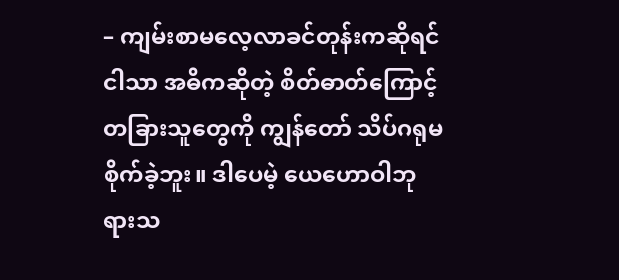– ကျမ်းစာမလေ့လာခင်တုန်းကဆိုရင် ငါသာ အဓိကဆိုတဲ့ စိတ်ဓာတ်ကြောင့် တခြားသူတွေကို ကျွန်တော် သိပ်ဂရုမစိုက်ခဲ့ဘူး။ ဒါပေမဲ့ ယေဟောဝါဘုရားသ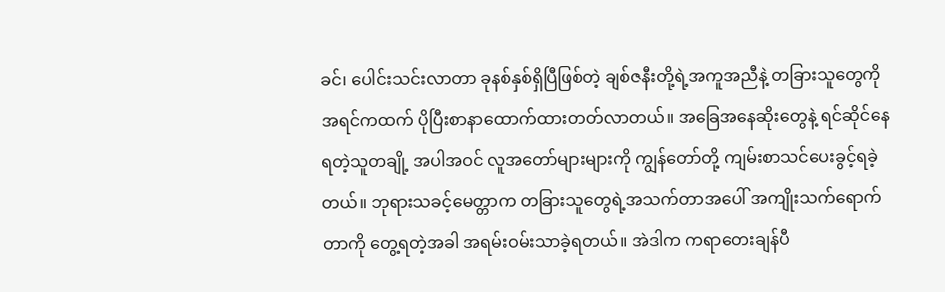ခင်၊ ပေါင်းသင်းလာတာ ခုနစ်နှစ်ရှိပြီဖြစ်တဲ့ ချစ်ဇနီးတို့ရဲ့အကူအညီနဲ့ တခြားသူတွေကို အရင်ကထက် ပိုပြီးစာနာထောက်ထားတတ်လာတယ်။ အခြေအနေဆိုးတွေနဲ့ ရင်ဆိုင်နေရတဲ့သူတချို့ အပါအဝင် လူအတော်များများကို ကျွန်တော်တို့ ကျမ်းစာသင်ပေးခွင့်ရခဲ့တယ်။ ဘုရားသခင့်မေတ္တာက တခြားသူတွေရဲ့အသက်တာအပေါ် အကျိုးသက်ရောက်တာကို တွေ့ရတဲ့အခါ အရမ်းဝမ်းသာခဲ့ရတယ်။ အဲဒါက ကရာတေးချန်ပီ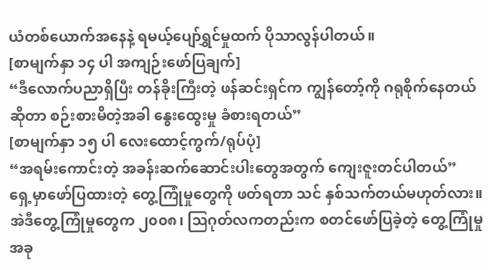ယံတစ်ယောက်အနေနဲ့ ရမယ့်ပျော်ရွှင်မှုထက် ပိုသာလွန်ပါတယ်။
[စာမျက်နှာ ၁၄ ပါ အကျဉ်းဖော်ပြချက်]
“ဒီလောက်ပညာရှိပြီး တန်ခိုးကြီးတဲ့ ဖန်ဆင်းရှင်က ကျွန်တော့်ကို ဂရုစိုက်နေတယ်ဆိုတာ စဉ်းစားမိတဲ့အခါ နွေးထွေးမှု ခံစားရတယ်”
[စာမျက်နှာ ၁၅ ပါ လေးထောင့်ကွက်/ရုပ်ပုံ]
“အရမ်းကောင်းတဲ့ အခန်းဆက်ဆောင်းပါးတွေအတွက် ကျေးဇူးတင်ပါတယ်”
ရှေ့မှာဖော်ပြထားတဲ့ တွေ့ကြုံမှုတွေကို ဖတ်ရတာ သင် နှစ်သက်တယ်မဟုတ်လား။ အဲဒီတွေ့ကြုံမှုတွေက ၂၀၀၈၊ ဩဂုတ်လကတည်းက စတင်ဖော်ပြခဲ့တဲ့ တွေ့ကြုံမှု အခု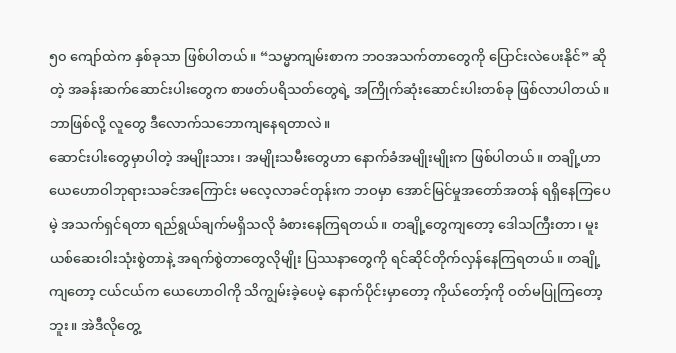၅၀ ကျော်ထဲက နှစ်ခုသာ ဖြစ်ပါတယ်။ “သမ္မာကျမ်းစာက ဘဝအသက်တာတွေကို ပြောင်းလဲပေးနိုင်” ဆိုတဲ့ အခန်းဆက်ဆောင်းပါးတွေက စာဖတ်ပရိသတ်တွေရဲ့ အကြိုက်ဆုံးဆောင်းပါးတစ်ခု ဖြစ်လာပါတယ်။ ဘာဖြစ်လို့ လူတွေ ဒီလောက်သဘောကျနေရတာလဲ။
ဆောင်းပါးတွေမှာပါတဲ့ အမျိုးသား၊ အမျိုးသမီးတွေဟာ နောက်ခံအမျိုးမျိုးက ဖြစ်ပါတယ်။ တချို့ဟာ ယေဟောဝါဘုရားသခင်အကြောင်း မလေ့လာခင်တုန်းက ဘဝမှာ အောင်မြင်မှုအတော်အတန် ရရှိနေကြပေမဲ့ အသက်ရှင်ရတာ ရည်ရွယ်ချက်မရှိသလို ခံစားနေကြရတယ်။ တချို့တွေကျတော့ ဒေါသကြီးတာ၊ မူးယစ်ဆေးဝါးသုံးစွဲတာနဲ့ အရက်စွဲတာတွေလိုမျိုး ပြဿနာတွေကို ရင်ဆိုင်တိုက်လှန်နေကြရတယ်။ တချို့ကျတော့ ငယ်ငယ်က ယေဟောဝါကို သိကျွမ်းခဲ့ပေမဲ့ နောက်ပိုင်းမှာတော့ ကိုယ်တော့်ကို ဝတ်မပြုကြတော့ဘူး။ အဲဒီလိုတွေ့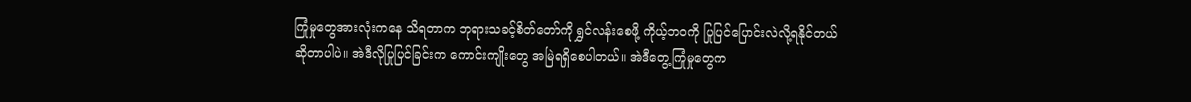ကြုံမှုတွေအားလုံးကနေ သိရတာက ဘုရားသခင့်စိတ်တော်ကို ရွှင်လန်းစေဖို့ ကိုယ့်ဘဝကို ပြုပြင်ပြောင်းလဲလို့ရနိုင်တယ် ဆိုတာပါပဲ။ အဲဒီလိုပြုပြင်ခြင်းက ကောင်းကျိုးတွေ အမြဲရရှိစေပါတယ်။ အဲဒီတွေ့ကြုံမှုတွေက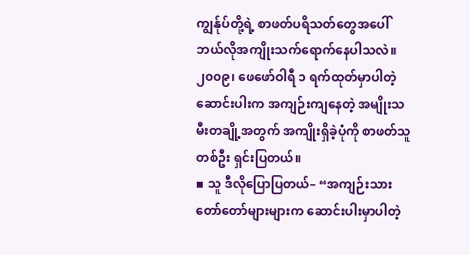ကျွန်ုပ်တို့ရဲ့ စာဖတ်ပရိသတ်တွေအပေါ် ဘယ်လိုအကျိုးသက်ရောက်နေပါသလဲ။
၂၀၀၉၊ ဖေဖော်ဝါရီ ၁ ရက်ထုတ်မှာပါတဲ့ ဆောင်းပါးက အကျဉ်းကျနေတဲ့ အမျိုးသမီးတချို့အတွက် အကျိုးရှိခဲ့ပုံကို စာဖတ်သူတစ်ဦး ရှင်းပြတယ်။
▪ သူ ဒီလိုပြောပြတယ်– “အကျဉ်းသား တော်တော်များများက ဆောင်းပါးမှာပါတဲ့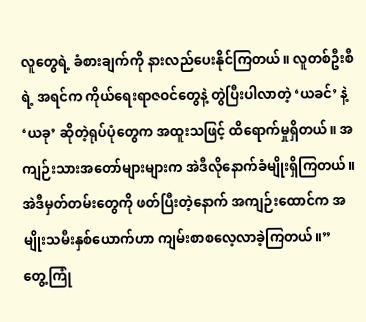လူတွေရဲ့ ခံစားချက်ကို နားလည်ပေးနိုင်ကြတယ်။ လူတစ်ဦးစီရဲ့ အရင်က ကိုယ်ရေးရာဇဝင်တွေနဲ့ တွဲပြီးပါလာတဲ့ ‘ယခင်’ နဲ့ ‘ယခု’ ဆိုတဲ့ရုပ်ပုံတွေက အထူးသဖြင့် ထိရောက်မှုရှိတယ်။ အကျဉ်းသားအတော်များများက အဲဒီလိုနောက်ခံမျိုးရှိကြတယ်။ အဲဒီမှတ်တမ်းတွေကို ဖတ်ပြီးတဲ့နောက် အကျဉ်းထောင်က အမျိုးသမီးနှစ်ယောက်ဟာ ကျမ်းစာစလေ့လာခဲ့ကြတယ်။”
တွေ့ကြုံ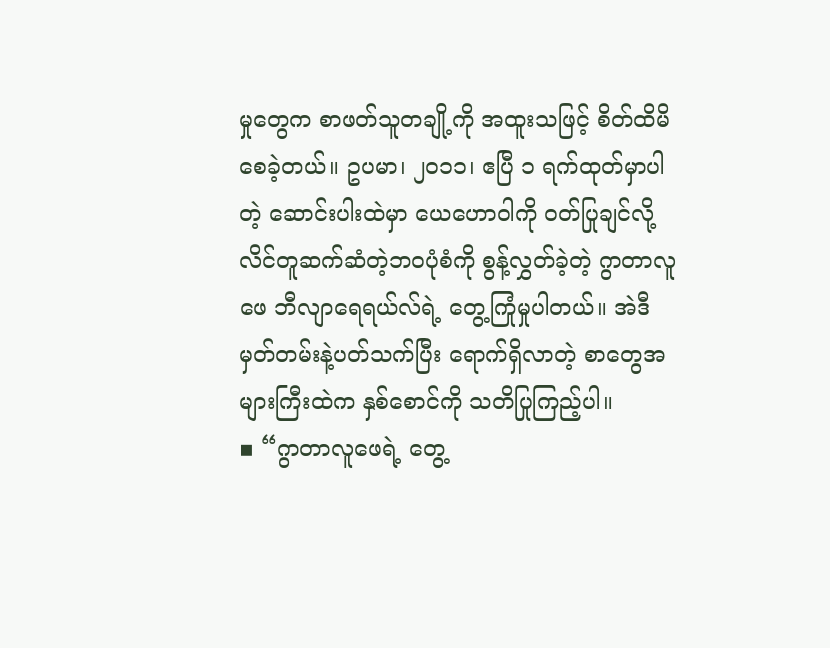မှုတွေက စာဖတ်သူတချို့ကို အထူးသဖြင့် စိတ်ထိမိစေခဲ့တယ်။ ဥပမာ၊ ၂၀၁၁၊ ဧပြီ ၁ ရက်ထုတ်မှာပါတဲ့ ဆောင်းပါးထဲမှာ ယေဟောဝါကို ဝတ်ပြုချင်လို့ လိင်တူဆက်ဆံတဲ့ဘဝပုံစံကို စွန့်လွှတ်ခဲ့တဲ့ ဂွာတာလူဖေ ဘီလျာရေရယ်လ်ရဲ့ တွေ့ကြုံမှုပါတယ်။ အဲဒီမှတ်တမ်းနဲ့ပတ်သက်ပြီး ရောက်ရှိလာတဲ့ စာတွေအများကြီးထဲက နှစ်စောင်ကို သတိပြုကြည့်ပါ။
▪ “ဂွာတာလူဖေရဲ့ တွေ့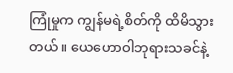ကြုံမှုက ကျွန်မရဲ့စိတ်ကို ထိမိသွားတယ်။ ယေဟောဝါဘုရားသခင်နဲ့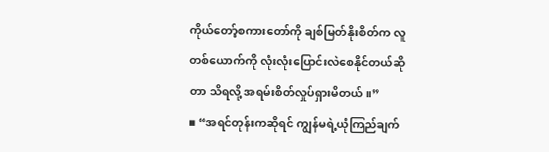ကိုယ်တော့်စကားတော်ကို ချစ်မြတ်နိုးစိတ်က လူတစ်ယောက်ကို လုံးလုံးပြောင်းလဲစေနိုင်တယ်ဆိုတာ သိရလို့ အရမ်းစိတ်လှုပ်ရှားမိတယ်။”
▪ “အရင်တုန်းကဆိုရင် ကျွန်မရဲ့ယုံကြည်ချက်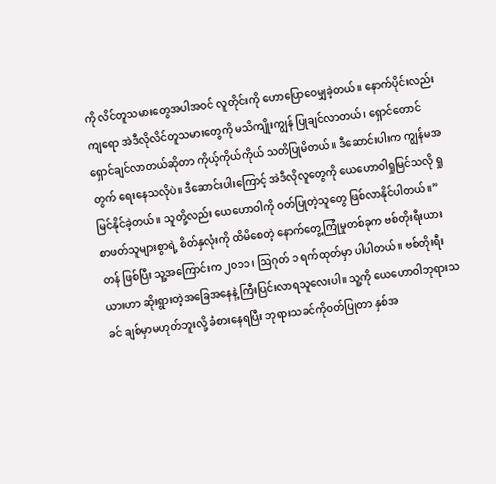ကို လိင်တူသမားတွေအပါအဝင် လူတိုင်းကို ဟောပြောဝေမျှခဲ့တယ်။ နောက်ပိုင်းလည်းကျရော အဲဒီလိုလိင်တူသမားတွေကို မသိကျိုးကျွန် ပြုချင်လာတယ်၊ ရှောင်တောင် ရှောင်ချင်လာတယ်ဆိုတာ ကိုယ့်ကိုယ်ကိုယ် သတိပြုမိတယ်။ ဒီဆောင်းပါးက ကျွန်မအတွက် ရေးနေသလိုပဲ။ ဒီဆောင်းပါးကြောင့် အဲဒီလိုလူတွေကို ယေဟောဝါရှုမြင်သလို ရှုမြင်နိုင်ခဲ့တယ်။ သူတို့လည်း ယေဟောဝါကို ဝတ်ပြုတဲ့သူတွေ ဖြစ်လာနိုင်ပါတယ်။”
စာဖတ်သူများစွာရဲ့ စိတ်နှလုံးကို ထိမိစေတဲ့ နောက်တွေ့ကြုံမှုတစ်ခုက ဗစ်တိုးရီးယားတန် ဖြစ်ပြီး သူ့အကြောင်းက ၂၀၁၁၊ ဩဂုတ် ၁ ရက်ထုတ်မှာ ပါပါတယ်။ ဗစ်တိုးရီးယားဟာ ဆိုးရွားတဲ့အခြေအနေနဲ့ ကြီးပြင်းလာရသူလေးပါ။ သူ့ကို ယေဟောဝါဘုရားသခင် ချစ်မှာမဟုတ်ဘူးလို့ ခံစားနေရပြီး ဘုရားသခင်ကိုဝတ်ပြုတာ နှစ်အ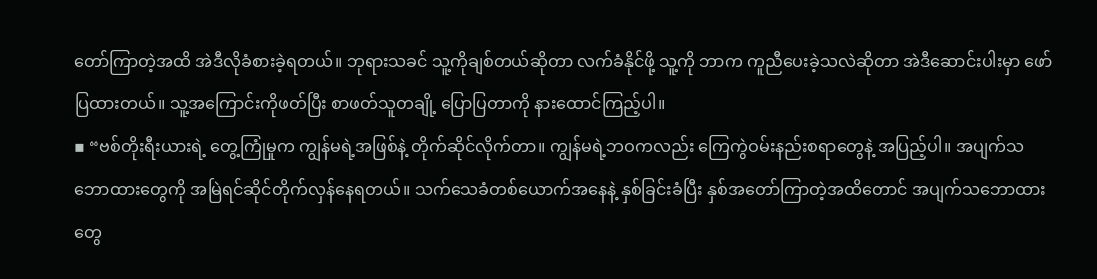တော်ကြာတဲ့အထိ အဲဒီလိုခံစားခဲ့ရတယ်။ ဘုရားသခင် သူ့ကိုချစ်တယ်ဆိုတာ လက်ခံနိုင်ဖို့ သူ့ကို ဘာက ကူညီပေးခဲ့သလဲဆိုတာ အဲဒီဆောင်းပါးမှာ ဖော်ပြထားတယ်။ သူ့အကြောင်းကိုဖတ်ပြီး စာဖတ်သူတချို့ ပြောပြတာကို နားထောင်ကြည့်ပါ။
▪ “ဗစ်တိုးရီးယားရဲ့ တွေ့ကြုံမှုက ကျွန်မရဲ့အဖြစ်နဲ့ တိုက်ဆိုင်လိုက်တာ။ ကျွန်မရဲ့ဘဝကလည်း ကြေကွဲဝမ်းနည်းစရာတွေနဲ့ အပြည့်ပါ။ အပျက်သဘောထားတွေကို အမြဲရင်ဆိုင်တိုက်လှန်နေရတယ်။ သက်သေခံတစ်ယောက်အနေနဲ့ နှစ်ခြင်းခံပြီး နှစ်အတော်ကြာတဲ့အထိတောင် အပျက်သဘောထားတွေ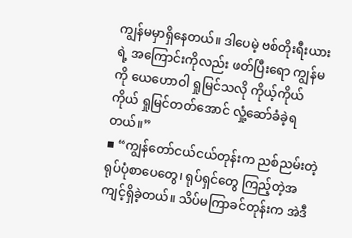ကျွန်မမှာရှိနေတယ်။ ဒါပေမဲ့ ဗစ်တိုးရီးယားရဲ့ အကြောင်းကိုလည်း ဖတ်ပြီးရော ကျွန်မကို ယေဟောဝါ ရှုမြင်သလို ကိုယ့်ကိုယ်ကိုယ် ရှုမြင်တတ်အောင် လှုံ့ဆော်ခံခဲ့ရတယ်။”
▪ “ကျွန်တော်ငယ်ငယ်တုန်းက ညစ်ညမ်းတဲ့ ရုပ်ပုံစာပေတွေ၊ ရုပ်ရှင်တွေ ကြည့်တဲ့အကျင့်ရှိခဲ့တယ်။ သိပ်မကြာခင်တုန်းက အဲဒီ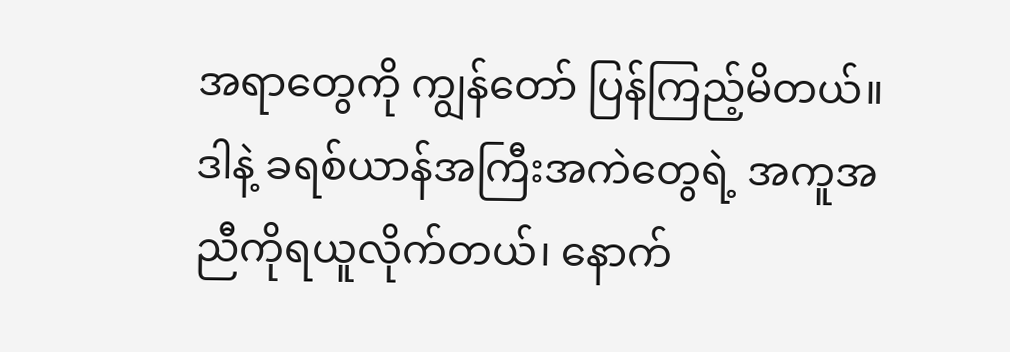အရာတွေကို ကျွန်တော် ပြန်ကြည့်မိတယ်။ ဒါနဲ့ ခရစ်ယာန်အကြီးအကဲတွေရဲ့ အကူအညီကိုရယူလိုက်တယ်၊ နောက်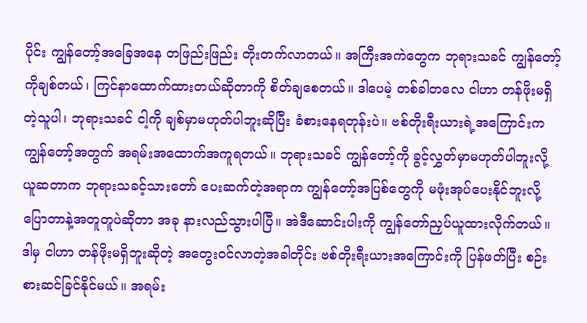ပိုင်း ကျွန်တော့်အခြေအနေ တဖြည်းဖြည်း တိုးတက်လာတယ်။ အကြီးအကဲတွေက ဘုရားသခင် ကျွန်တော့်ကိုချစ်တယ်၊ ကြင်နာထောက်ထားတယ်ဆိုတာကို စိတ်ချစေတယ်။ ဒါပေမဲ့ တစ်ခါတလေ ငါဟာ တန်ဖိုးမရှိတဲ့သူပါ၊ ဘုရားသခင် ငါ့ကို ချစ်မှာမဟုတ်ပါဘူးဆိုပြီး ခံစားနေရတုန်းပဲ။ ဗစ်တိုးရီးယားရဲ့အကြောင်းက ကျွန်တော့်အတွက် အရမ်းအထောက်အကူရတယ်။ ဘုရားသခင် ကျွန်တော့်ကို ခွင့်လွှတ်မှာမဟုတ်ပါဘူးလို့ ယူဆတာက ဘုရားသခင့်သားတော် ပေးဆက်တဲ့အရာက ကျွန်တော့်အပြစ်တွေကို မဖုံးအုပ်ပေးနိုင်ဘူးလို့ ပြောတာနဲ့အတူတူပဲဆိုတာ အခု နားလည်သွားပါပြီ။ အဲဒီဆောင်းပါးကို ကျွန်တော်ညှပ်ယူထားလိုက်တယ်။ ဒါမှ ငါဟာ တန်ဖိုးမရှိဘူးဆိုတဲ့ အတွေးဝင်လာတဲ့အခါတိုင်း ဗစ်တိုးရီးယားအကြောင်းကို ပြန်ဖတ်ပြီး စဉ်းစားဆင်ခြင်နိုင်မယ်။ အရမ်း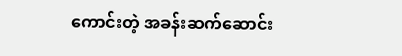ကောင်းတဲ့ အခန်းဆက်ဆောင်း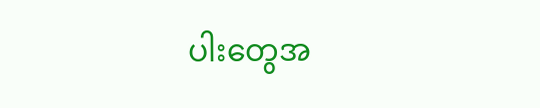ပါးတွေအ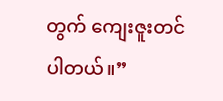တွက် ကျေးဇူးတင်ပါတယ်။”